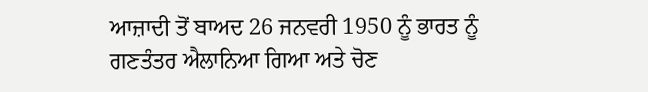ਆਜ਼ਾਦੀ ਤੋਂ ਬਾਅਦ 26 ਜਨਵਰੀ 1950 ਨੂੰ ਭਾਰਤ ਨੂੰ ਗਣਤੰਤਰ ਐਲਾਨਿਆ ਗਿਆ ਅਤੇ ਚੋਣ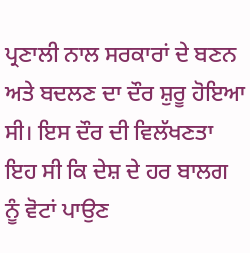ਪ੍ਰਣਾਲੀ ਨਾਲ ਸਰਕਾਰਾਂ ਦੇ ਬਣਨ ਅਤੇ ਬਦਲਣ ਦਾ ਦੌਰ ਸ਼ੁਰੂ ਹੋਇਆ ਸੀ। ਇਸ ਦੌਰ ਦੀ ਵਿਲੱਖਣਤਾ ਇਹ ਸੀ ਕਿ ਦੇਸ਼ ਦੇ ਹਰ ਬਾਲਗ ਨੂੰ ਵੋਟਾਂ ਪਾਉਣ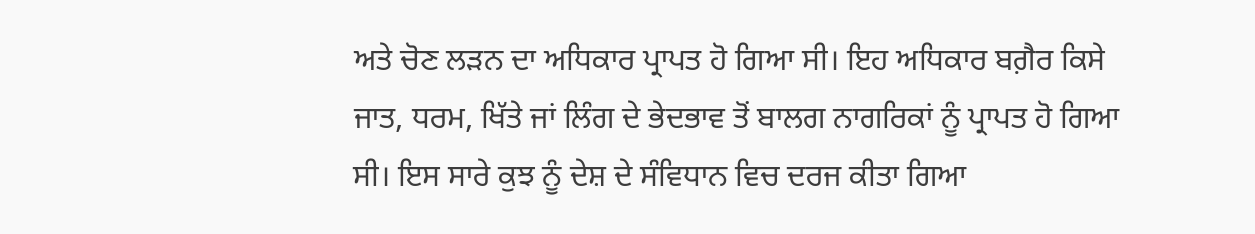ਅਤੇ ਚੋਣ ਲੜਨ ਦਾ ਅਧਿਕਾਰ ਪ੍ਰਾਪਤ ਹੋ ਗਿਆ ਸੀ। ਇਹ ਅਧਿਕਾਰ ਬਗ਼ੈਰ ਕਿਸੇ ਜਾਤ, ਧਰਮ, ਖਿੱਤੇ ਜਾਂ ਲਿੰਗ ਦੇ ਭੇਦਭਾਵ ਤੋਂ ਬਾਲਗ ਨਾਗਰਿਕਾਂ ਨੂੰ ਪ੍ਰਾਪਤ ਹੋ ਗਿਆ ਸੀ। ਇਸ ਸਾਰੇ ਕੁਝ ਨੂੰ ਦੇਸ਼ ਦੇ ਸੰਵਿਧਾਨ ਵਿਚ ਦਰਜ ਕੀਤਾ ਗਿਆ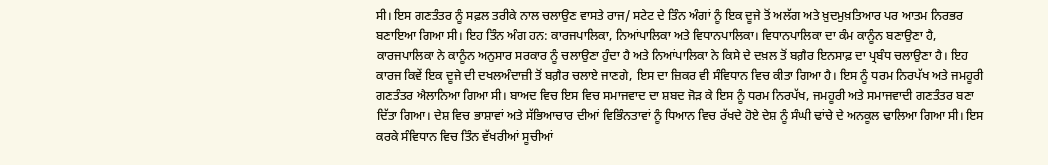ਸੀ। ਇਸ ਗਣਤੰਤਰ ਨੂੰ ਸਫ਼ਲ ਤਰੀਕੇ ਨਾਲ ਚਲਾਉਣ ਵਾਸਤੇ ਰਾਜ/ ਸਟੇਟ ਦੇ ਤਿੰਨ ਅੰਗਾਂ ਨੂੰ ਇਕ ਦੂਜੇ ਤੋਂ ਅਲੱਗ ਅਤੇ ਖ਼ੁਦਮੁਖ਼ਤਿਆਰ ਪਰ ਆਤਮ ਨਿਰਭਰ ਬਣਾਇਆ ਗਿਆ ਸੀ। ਇਹ ਤਿੰਨ ਅੰਗ ਹਨ: ਕਾਰਜਪਾਲਿਕਾ, ਨਿਆਂਪਾਲਿਕਾ ਅਤੇ ਵਿਧਾਨਪਾਲਿਕਾ। ਵਿਧਾਨਪਾਲਿਕਾ ਦਾ ਕੰਮ ਕਾਨੂੰਨ ਬਣਾਉਣਾ ਹੈ, ਕਾਰਜਪਾਲਿਕਾ ਨੇ ਕਾਨੂੰਨ ਅਨੁਸਾਰ ਸਰਕਾਰ ਨੂੰ ਚਲਾਉਣਾ ਹੁੰਦਾ ਹੈ ਅਤੇ ਨਿਆਂਪਾਲਿਕਾ ਨੇ ਕਿਸੇ ਦੇ ਦਖ਼ਲ ਤੋਂ ਬਗ਼ੈਰ ਇਨਸਾਫ਼ ਦਾ ਪ੍ਰਬੰਧ ਚਲਾਉਣਾ ਹੈ। ਇਹ ਕਾਰਜ ਕਿਵੇਂ ਇਕ ਦੂਜੇ ਦੀ ਦਖਲਅੰਦਾਜ਼ੀ ਤੋਂ ਬਗ਼ੈਰ ਚਲਾਏ ਜਾਣਗੇ, ਇਸ ਦਾ ਜ਼ਿਕਰ ਵੀ ਸੰਵਿਧਾਨ ਵਿਚ ਕੀਤਾ ਗਿਆ ਹੈ। ਇਸ ਨੂੰ ਧਰਮ ਨਿਰਪੱਖ ਅਤੇ ਜਮਹੂਰੀ ਗਣਤੰਤਰ ਐਲਾਨਿਆ ਗਿਆ ਸੀ। ਬਾਅਦ ਵਿਚ ਇਸ ਵਿਚ ਸਮਾਜਵਾਦ ਦਾ ਸ਼ਬਦ ਜੋੜ ਕੇ ਇਸ ਨੂੰ ਧਰਮ ਨਿਰਪੱਖ, ਜਮਹੂਰੀ ਅਤੇ ਸਮਾਜਵਾਦੀ ਗਣਤੰਤਰ ਬਣਾ ਦਿੱਤਾ ਗਿਆ। ਦੇਸ਼ ਵਿਚ ਭਾਸ਼ਾਵਾਂ ਅਤੇ ਸੱਭਿਆਚਾਰ ਦੀਆਂ ਵਿਭਿੰਨਤਾਵਾਂ ਨੂੰ ਧਿਆਨ ਵਿਚ ਰੱਖਦੇ ਹੋਏ ਦੇਸ਼ ਨੂੰ ਸੰਘੀ ਢਾਂਚੇ ਦੇ ਅਨਕੂਲ ਢਾਲਿਆ ਗਿਆ ਸੀ। ਇਸ ਕਰਕੇ ਸੰਵਿਧਾਨ ਵਿਚ ਤਿੰਨ ਵੱਖਰੀਆਂ ਸੂਚੀਆਂ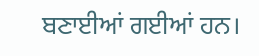ਬਣਾਈਆਂ ਗਈਆਂ ਹਨ।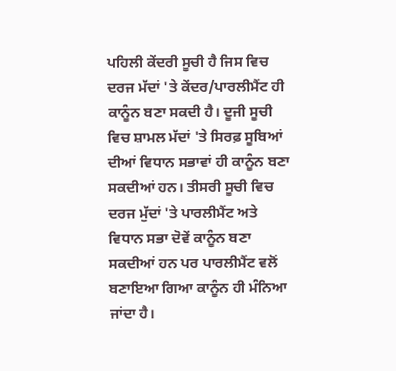ਪਹਿਲੀ ਕੇਂਦਰੀ ਸੂਚੀ ਹੈ ਜਿਸ ਵਿਚ ਦਰਜ ਮੱਦਾਂ 'ਤੇ ਕੇਂਦਰ/ਪਾਰਲੀਮੈਂਟ ਹੀ ਕਾਨੂੰਨ ਬਣਾ ਸਕਦੀ ਹੈ। ਦੂਜੀ ਸੂਚੀ ਵਿਚ ਸ਼ਾਮਲ ਮੱਦਾਂ 'ਤੇ ਸਿਰਫ਼ ਸੂਬਿਆਂ ਦੀਆਂ ਵਿਧਾਨ ਸਭਾਵਾਂ ਹੀ ਕਾਨੂੰਨ ਬਣਾ ਸਕਦੀਆਂ ਹਨ। ਤੀਸਰੀ ਸੂਚੀ ਵਿਚ ਦਰਜ ਮੁੱਦਾਂ 'ਤੇ ਪਾਰਲੀਮੈਂਟ ਅਤੇ ਵਿਧਾਨ ਸਭਾ ਦੋਵੇਂ ਕਾਨੂੰਨ ਬਣਾ ਸਕਦੀਆਂ ਹਨ ਪਰ ਪਾਰਲੀਮੈਂਟ ਵਲੋਂ ਬਣਾਇਆ ਗਿਆ ਕਾਨੂੰਨ ਹੀ ਮੰਨਿਆ ਜਾਂਦਾ ਹੈ।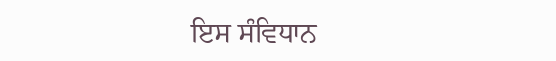ਇਸ ਸੰਵਿਧਾਨ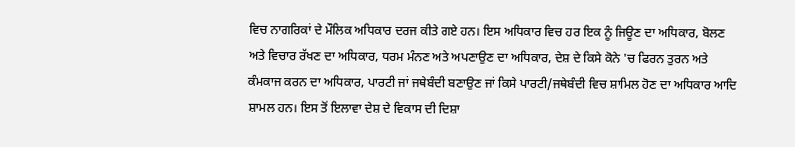ਵਿਚ ਨਾਗਰਿਕਾਂ ਦੇ ਮੌਲਿਕ ਅਧਿਕਾਰ ਦਰਜ ਕੀਤੇ ਗਏ ਹਨ। ਇਸ ਅਧਿਕਾਰ ਵਿਚ ਹਰ ਇਕ ਨੂੰ ਜਿਊਣ ਦਾ ਅਧਿਕਾਰ, ਬੋਲਣ ਅਤੇ ਵਿਚਾਰ ਰੱਖਣ ਦਾ ਅਧਿਕਾਰ, ਧਰਮ ਮੰਨਣ ਅਤੇ ਅਪਣਾਉਣ ਦਾ ਅਧਿਕਾਰ, ਦੇਸ਼ ਦੇ ਕਿਸੇ ਕੋਨੇ 'ਚ ਫਿਰਨ ਤੁਰਨ ਅਤੇ ਕੰਮਕਾਜ ਕਰਨ ਦਾ ਅਧਿਕਾਰ, ਪਾਰਟੀ ਜਾਂ ਜਥੇਬੰਦੀ ਬਣਾਉਣ ਜਾਂ ਕਿਸੇ ਪਾਰਟੀ/ਜਥੇਬੰਦੀ ਵਿਚ ਸ਼ਾਮਿਲ ਹੋਣ ਦਾ ਅਧਿਕਾਰ ਆਦਿ ਸ਼ਾਮਲ ਹਨ। ਇਸ ਤੋਂ ਇਲਾਵਾ ਦੇਸ਼ ਦੇ ਵਿਕਾਸ ਦੀ ਦਿਸ਼ਾ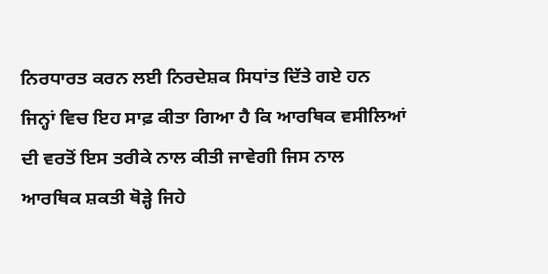ਨਿਰਧਾਰਤ ਕਰਨ ਲਈ ਨਿਰਦੇਸ਼ਕ ਸਿਧਾਂਤ ਦਿੱਤੇ ਗਏ ਹਨ ਜਿਨ੍ਹਾਂ ਵਿਚ ਇਹ ਸਾਫ਼ ਕੀਤਾ ਗਿਆ ਹੈ ਕਿ ਆਰਥਿਕ ਵਸੀਲਿਆਂ ਦੀ ਵਰਤੋਂ ਇਸ ਤਰੀਕੇ ਨਾਲ ਕੀਤੀ ਜਾਵੇਗੀ ਜਿਸ ਨਾਲ ਆਰਥਿਕ ਸ਼ਕਤੀ ਥੋੜ੍ਹੇ ਜਿਹੇ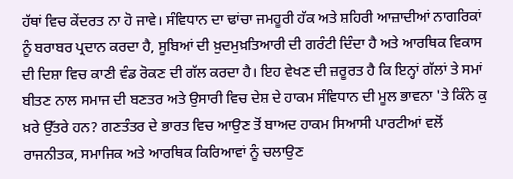ਹੱਥਾਂ ਵਿਚ ਕੇਂਦਰਤ ਨਾ ਹੋ ਜਾਵੇ। ਸੰਵਿਧਾਨ ਦਾ ਢਾਂਚਾ ਜਮਹੂਰੀ ਹੱਕ ਅਤੇ ਸ਼ਹਿਰੀ ਆਜ਼ਾਦੀਆਂ ਨਾਗਰਿਕਾਂ ਨੂੰ ਬਰਾਬਰ ਪ੍ਰਦਾਨ ਕਰਦਾ ਹੈ, ਸੂਬਿਆਂ ਦੀ ਖ਼ੁਦਮੁਖ਼ਤਿਆਰੀ ਦੀ ਗਰੰਟੀ ਦਿੰਦਾ ਹੈ ਅਤੇ ਆਰਥਿਕ ਵਿਕਾਸ ਦੀ ਦਿਸ਼ਾ ਵਿਚ ਕਾਣੀ ਵੰਡ ਰੋਕਣ ਦੀ ਗੱਲ ਕਰਦਾ ਹੈ। ਇਹ ਵੇਖਣ ਦੀ ਜ਼ਰੂਰਤ ਹੈ ਕਿ ਇਨ੍ਹਾਂ ਗੱਲਾਂ ਤੇ ਸਮਾਂ ਬੀਤਣ ਨਾਲ ਸਮਾਜ ਦੀ ਬਣਤਰ ਅਤੇ ਉਸਾਰੀ ਵਿਚ ਦੇਸ਼ ਦੇ ਹਾਕਮ ਸੰਵਿਧਾਨ ਦੀ ਮੂਲ ਭਾਵਨਾ 'ਤੇ ਕਿੰਨੇ ਕੁ ਖ਼ਰੇ ਉੱਤਰੇ ਹਨ? ਗਣਤੰਤਰ ਦੇ ਭਾਰਤ ਵਿਚ ਆਉਣ ਤੋਂ ਬਾਅਦ ਹਾਕਮ ਸਿਆਸੀ ਪਾਰਟੀਆਂ ਵਲੋਂ ਰਾਜਨੀਤਕ, ਸਮਾਜਿਕ ਅਤੇ ਆਰਥਿਕ ਕਿਰਿਆਵਾਂ ਨੂੰ ਚਲਾਉਣ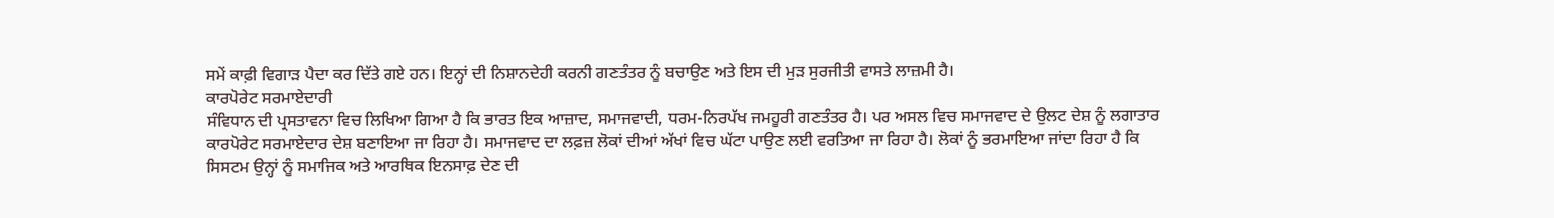ਸਮੇਂ ਕਾਫ਼ੀ ਵਿਗਾੜ ਪੈਦਾ ਕਰ ਦਿੱਤੇ ਗਏ ਹਨ। ਇਨ੍ਹਾਂ ਦੀ ਨਿਸ਼ਾਨਦੇਹੀ ਕਰਨੀ ਗਣਤੰਤਰ ਨੂੰ ਬਚਾਉਣ ਅਤੇ ਇਸ ਦੀ ਮੁੜ ਸੁਰਜੀਤੀ ਵਾਸਤੇ ਲਾਜ਼ਮੀ ਹੈ।
ਕਾਰਪੋਰੇਟ ਸਰਮਾਏਦਾਰੀ
ਸੰਵਿਧਾਨ ਦੀ ਪ੍ਰਸਤਾਵਨਾ ਵਿਚ ਲਿਖਿਆ ਗਿਆ ਹੈ ਕਿ ਭਾਰਤ ਇਕ ਆਜ਼ਾਦ, ਸਮਾਜਵਾਦੀ, ਧਰਮ-ਨਿਰਪੱਖ ਜਮਹੂਰੀ ਗਣਤੰਤਰ ਹੈ। ਪਰ ਅਸਲ ਵਿਚ ਸਮਾਜਵਾਦ ਦੇ ਉਲਟ ਦੇਸ਼ ਨੂੰ ਲਗਾਤਾਰ ਕਾਰਪੋਰੇਟ ਸਰਮਾਏਦਾਰ ਦੇਸ਼ ਬਣਾਇਆ ਜਾ ਰਿਹਾ ਹੈ। ਸਮਾਜਵਾਦ ਦਾ ਲਫ਼ਜ਼ ਲੋਕਾਂ ਦੀਆਂ ਅੱਖਾਂ ਵਿਚ ਘੱਟਾ ਪਾਉਣ ਲਈ ਵਰਤਿਆ ਜਾ ਰਿਹਾ ਹੈ। ਲੋਕਾਂ ਨੂੰ ਭਰਮਾਇਆ ਜਾਂਦਾ ਰਿਹਾ ਹੈ ਕਿ ਸਿਸਟਮ ਉਨ੍ਹਾਂ ਨੂੰ ਸਮਾਜਿਕ ਅਤੇ ਆਰਥਿਕ ਇਨਸਾਫ਼ ਦੇਣ ਦੀ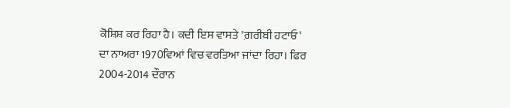ਕੋਸ਼ਿਸ਼ ਕਰ ਰਿਹਾ ਹੈ। ਕਦੀ ਇਸ ਵਾਸਤੇ 'ਗ਼ਰੀਬੀ ਹਟਾਓ' ਦਾ ਨਾਅਰਾ 1970ਵਿਆਂ ਵਿਚ ਵਰਤਿਆ ਜਾਂਦਾ ਰਿਹਾ। ਫਿਰ 2004-2014 ਦੌਰਾਨ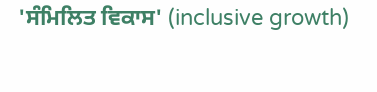'ਸੰਮਿਲਿਤ ਵਿਕਾਸ' (inclusive growth)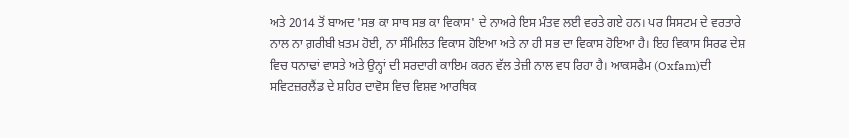ਅਤੇ 2014 ਤੋਂ ਬਾਅਦ 'ਸਭ ਕਾ ਸਾਥ ਸਭ ਕਾ ਵਿਕਾਸ' ਦੇ ਨਾਅਰੇ ਇਸ ਮੰਤਵ ਲਈ ਵਰਤੇ ਗਏ ਹਨ। ਪਰ ਸਿਸਟਮ ਦੇ ਵਰਤਾਰੇ ਨਾਲ ਨਾ ਗ਼ਰੀਬੀ ਖ਼ਤਮ ਹੋਈ, ਨਾ ਸੰਮਿਲਿਤ ਵਿਕਾਸ ਹੋਇਆ ਅਤੇ ਨਾ ਹੀ ਸਭ ਦਾ ਵਿਕਾਸ ਹੋਇਆ ਹੈ। ਇਹ ਵਿਕਾਸ ਸਿਰਫ ਦੇਸ਼ ਵਿਚ ਧਨਾਢਾਂ ਵਾਸਤੇ ਅਤੇ ਉਨ੍ਹਾਂ ਦੀ ਸਰਦਾਰੀ ਕਾਇਮ ਕਰਨ ਵੱਲ ਤੇਜ਼ੀ ਨਾਲ ਵਧ ਰਿਹਾ ਹੈ। ਆਕਸਫੈਮ (Oxfam)ਦੀ ਸਵਿਟਜ਼ਰਲੈਂਡ ਦੇ ਸ਼ਹਿਰ ਦਾਵੋਸ ਵਿਚ ਵਿਸ਼ਵ ਆਰਥਿਕ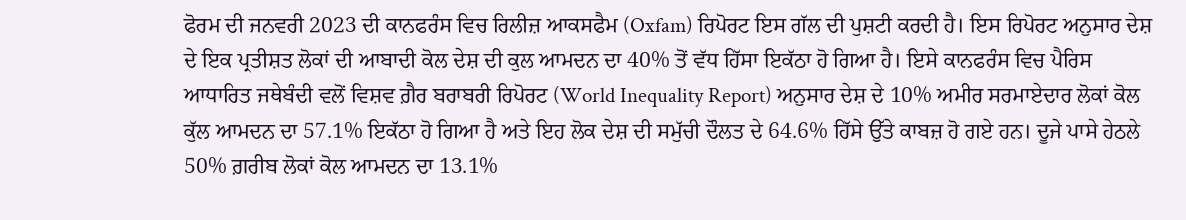ਫੋਰਮ ਦੀ ਜਨਵਰੀ 2023 ਦੀ ਕਾਨਫਰੰਸ ਵਿਚ ਰਿਲੀਜ਼ ਆਕਸਫੈਮ (Oxfam) ਰਿਪੋਰਟ ਇਸ ਗੱਲ ਦੀ ਪੁਸ਼ਟੀ ਕਰਦੀ ਹੈ। ਇਸ ਰਿਪੋਰਟ ਅਨੁਸਾਰ ਦੇਸ਼ ਦੇ ਇਕ ਪ੍ਰਤੀਸ਼ਤ ਲੋਕਾਂ ਦੀ ਆਬਾਦੀ ਕੋਲ ਦੇਸ਼ ਦੀ ਕੁਲ ਆਮਦਨ ਦਾ 40% ਤੋਂ ਵੱਧ ਹਿੱਸਾ ਇਕੱਠਾ ਹੋ ਗਿਆ ਹੈ। ਇਸੇ ਕਾਨਫਰੰਸ ਵਿਚ ਪੈਰਿਸ ਆਧਾਰਿਤ ਜਥੇਬੰਦੀ ਵਲੋਂ ਵਿਸ਼ਵ ਗ਼ੈਰ ਬਰਾਬਰੀ ਰਿਪੋਰਟ (World Inequality Report) ਅਨੁਸਾਰ ਦੇਸ਼ ਦੇ 10% ਅਮੀਰ ਸਰਮਾਏਦਾਰ ਲੋਕਾਂ ਕੋਲ ਕੁੱਲ ਆਮਦਨ ਦਾ 57.1% ਇਕੱਠਾ ਹੋ ਗਿਆ ਹੈ ਅਤੇ ਇਹ ਲੋਕ ਦੇਸ਼ ਦੀ ਸਮੁੱਚੀ ਦੌਲਤ ਦੇ 64.6% ਹਿੱਸੇ ਉੱਤੇ ਕਾਬਜ਼ ਹੋ ਗਏ ਹਨ। ਦੂਜੇ ਪਾਸੇ ਹੇਠਲੇ 50% ਗ਼ਰੀਬ ਲੋਕਾਂ ਕੋਲ ਆਮਦਨ ਦਾ 13.1%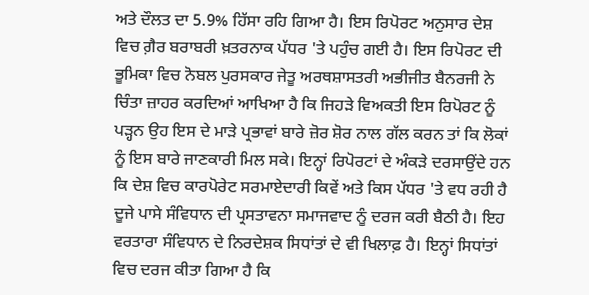ਅਤੇ ਦੌਲਤ ਦਾ 5.9% ਹਿੱਸਾ ਰਹਿ ਗਿਆ ਹੈ। ਇਸ ਰਿਪੋਰਟ ਅਨੁਸਾਰ ਦੇਸ਼ ਵਿਚ ਗ਼ੈਰ ਬਰਾਬਰੀ ਖ਼ਤਰਨਾਕ ਪੱਧਰ 'ਤੇ ਪਹੁੰਚ ਗਈ ਹੈ। ਇਸ ਰਿਪੋਰਟ ਦੀ ਭੂਮਿਕਾ ਵਿਚ ਨੋਬਲ ਪੁਰਸਕਾਰ ਜੇਤੂ ਅਰਥਸ਼ਾਸਤਰੀ ਅਭੀਜੀਤ ਬੈਨਰਜੀ ਨੇ ਚਿੰਤਾ ਜ਼ਾਹਰ ਕਰਦਿਆਂ ਆਖਿਆ ਹੈ ਕਿ ਜਿਹੜੇ ਵਿਅਕਤੀ ਇਸ ਰਿਪੋਰਟ ਨੂੰ ਪੜ੍ਹਨ ਉਹ ਇਸ ਦੇ ਮਾੜੇ ਪ੍ਰਭਾਵਾਂ ਬਾਰੇ ਜ਼ੋਰ ਸ਼ੋਰ ਨਾਲ ਗੱਲ ਕਰਨ ਤਾਂ ਕਿ ਲੋਕਾਂ ਨੂੰ ਇਸ ਬਾਰੇ ਜਾਣਕਾਰੀ ਮਿਲ ਸਕੇ। ਇਨ੍ਹਾਂ ਰਿਪੋਰਟਾਂ ਦੇ ਅੰਕੜੇ ਦਰਸਾਉਂਦੇ ਹਨ ਕਿ ਦੇਸ਼ ਵਿਚ ਕਾਰਪੋਰੇਟ ਸਰਮਾਏਦਾਰੀ ਕਿਵੇਂ ਅਤੇ ਕਿਸ ਪੱਧਰ 'ਤੇ ਵਧ ਰਹੀ ਹੈ ਦੂਜੇ ਪਾਸੇ ਸੰਵਿਧਾਨ ਦੀ ਪ੍ਰਸਤਾਵਨਾ ਸਮਾਜਵਾਦ ਨੂੰ ਦਰਜ ਕਰੀ ਬੈਠੀ ਹੈ। ਇਹ ਵਰਤਾਰਾ ਸੰਵਿਧਾਨ ਦੇ ਨਿਰਦੇਸ਼ਕ ਸਿਧਾਂਤਾਂ ਦੇ ਵੀ ਖਿਲਾਫ਼ ਹੈ। ਇਨ੍ਹਾਂ ਸਿਧਾਂਤਾਂ ਵਿਚ ਦਰਜ ਕੀਤਾ ਗਿਆ ਹੈ ਕਿ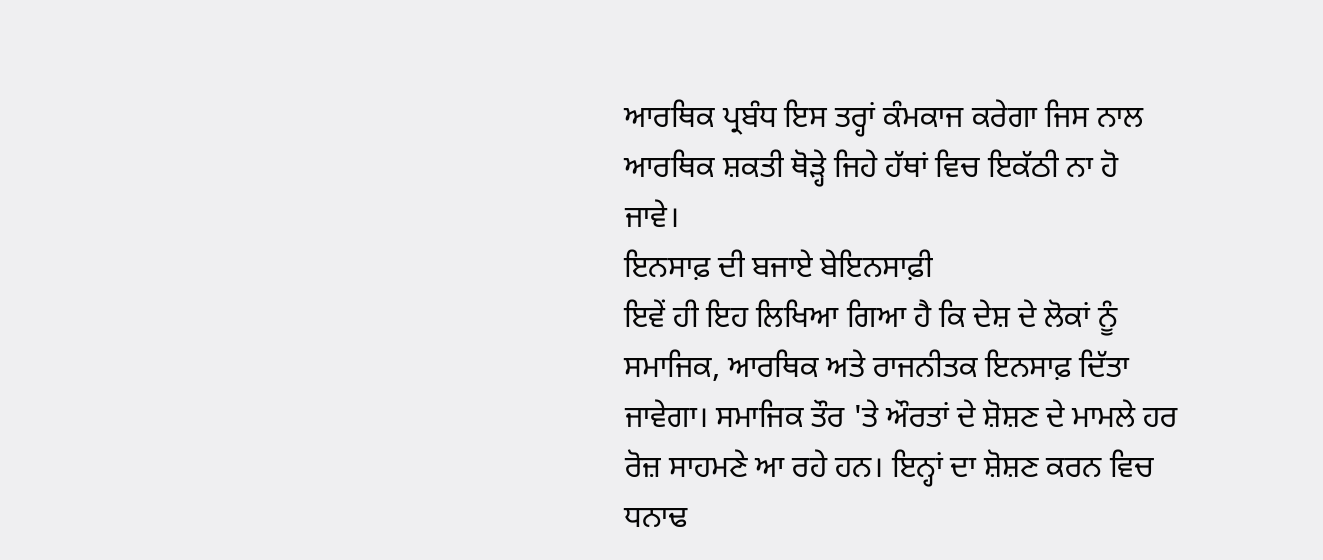ਆਰਥਿਕ ਪ੍ਰਬੰਧ ਇਸ ਤਰ੍ਹਾਂ ਕੰਮਕਾਜ ਕਰੇਗਾ ਜਿਸ ਨਾਲ ਆਰਥਿਕ ਸ਼ਕਤੀ ਥੋੜ੍ਹੇ ਜਿਹੇ ਹੱਥਾਂ ਵਿਚ ਇਕੱਠੀ ਨਾ ਹੋ ਜਾਵੇ।
ਇਨਸਾਫ਼ ਦੀ ਬਜਾਏ ਬੇਇਨਸਾਫ਼ੀ
ਇਵੇਂ ਹੀ ਇਹ ਲਿਖਿਆ ਗਿਆ ਹੈ ਕਿ ਦੇਸ਼ ਦੇ ਲੋਕਾਂ ਨੂੰ ਸਮਾਜਿਕ, ਆਰਥਿਕ ਅਤੇ ਰਾਜਨੀਤਕ ਇਨਸਾਫ਼ ਦਿੱਤਾ ਜਾਵੇਗਾ। ਸਮਾਜਿਕ ਤੌਰ 'ਤੇ ਔਰਤਾਂ ਦੇ ਸ਼ੋਸ਼ਣ ਦੇ ਮਾਮਲੇ ਹਰ ਰੋਜ਼ ਸਾਹਮਣੇ ਆ ਰਹੇ ਹਨ। ਇਨ੍ਹਾਂ ਦਾ ਸ਼ੋਸ਼ਣ ਕਰਨ ਵਿਚ ਧਨਾਢ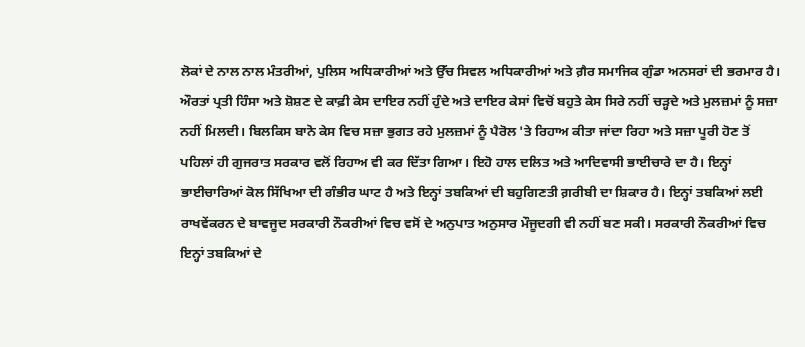ਲੋਕਾਂ ਦੇ ਨਾਲ ਨਾਲ ਮੰਤਰੀਆਂ, ਪੁਲਿਸ ਅਧਿਕਾਰੀਆਂ ਅਤੇ ਉੱਚ ਸਿਵਲ ਅਧਿਕਾਰੀਆਂ ਅਤੇ ਗ਼ੈਰ ਸਮਾਜਿਕ ਗੁੰਡਾ ਅਨਸਰਾਂ ਦੀ ਭਰਮਾਰ ਹੈ। ਔਰਤਾਂ ਪ੍ਰਤੀ ਹਿੰਸਾ ਅਤੇ ਸ਼ੋਸ਼ਣ ਦੇ ਕਾਫ਼ੀ ਕੇਸ ਦਾਇਰ ਨਹੀਂ ਹੁੰਦੇ ਅਤੇ ਦਾਇਰ ਕੇਸਾਂ ਵਿਚੋਂ ਬਹੁਤੇ ਕੇਸ ਸਿਰੇ ਨਹੀਂ ਚੜ੍ਹਦੇ ਅਤੇ ਮੁਲਜ਼ਮਾਂ ਨੂੰ ਸਜ਼ਾ ਨਹੀਂ ਮਿਲਦੀ। ਬਿਲਕਿਸ ਬਾਨੋ ਕੇਸ ਵਿਚ ਸਜ਼ਾ ਭੁਗਤ ਰਹੇ ਮੁਲਜ਼ਮਾਂ ਨੂੰ ਪੈਰੋਲ 'ਤੇ ਰਿਹਾਅ ਕੀਤਾ ਜਾਂਦਾ ਰਿਹਾ ਅਤੇ ਸਜ਼ਾ ਪੂਰੀ ਹੋਣ ਤੋਂ ਪਹਿਲਾਂ ਹੀ ਗੁਜਰਾਤ ਸਰਕਾਰ ਵਲੋਂ ਰਿਹਾਅ ਵੀ ਕਰ ਦਿੱਤਾ ਗਿਆ। ਇਹੋ ਹਾਲ ਦਲਿਤ ਅਤੇ ਆਦਿਵਾਸੀ ਭਾਈਚਾਰੇ ਦਾ ਹੈ। ਇਨ੍ਹਾਂ ਭਾਈਚਾਰਿਆਂ ਕੋਲ ਸਿੱਖਿਆ ਦੀ ਗੰਭੀਰ ਘਾਟ ਹੈ ਅਤੇ ਇਨ੍ਹਾਂ ਤਬਕਿਆਂ ਦੀ ਬਹੁਗਿਣਤੀ ਗ਼ਰੀਬੀ ਦਾ ਸ਼ਿਕਾਰ ਹੈ। ਇਨ੍ਹਾਂ ਤਬਕਿਆਂ ਲਈ ਰਾਖਵੇਂਕਰਨ ਦੇ ਬਾਵਜੂਦ ਸਰਕਾਰੀ ਨੌਕਰੀਆਂ ਵਿਚ ਵਸੋਂ ਦੇ ਅਨੁਪਾਤ ਅਨੁਸਾਰ ਮੌਜੂਦਗੀ ਵੀ ਨਹੀਂ ਬਣ ਸਕੀ। ਸਰਕਾਰੀ ਨੌਕਰੀਆਂ ਵਿਚ ਇਨ੍ਹਾਂ ਤਬਕਿਆਂ ਦੇ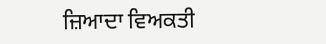ਜ਼ਿਆਦਾ ਵਿਅਕਤੀ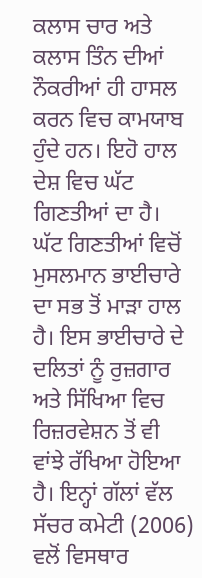ਕਲਾਸ ਚਾਰ ਅਤੇ ਕਲਾਸ ਤਿੰਨ ਦੀਆਂ ਨੌਕਰੀਆਂ ਹੀ ਹਾਸਲ ਕਰਨ ਵਿਚ ਕਾਮਯਾਬ ਹੁੰਦੇ ਹਨ। ਇਹੋ ਹਾਲ ਦੇਸ਼ ਵਿਚ ਘੱਟ ਗਿਣਤੀਆਂ ਦਾ ਹੈ। ਘੱਟ ਗਿਣਤੀਆਂ ਵਿਚੋਂ ਮੁਸਲਮਾਨ ਭਾਈਚਾਰੇ ਦਾ ਸਭ ਤੋਂ ਮਾੜਾ ਹਾਲ ਹੈ। ਇਸ ਭਾਈਚਾਰੇ ਦੇ ਦਲਿਤਾਂ ਨੂੰ ਰੁਜ਼ਗਾਰ ਅਤੇ ਸਿੱਖਿਆ ਵਿਚ ਰਿਜ਼ਰਵੇਸ਼ਨ ਤੋਂ ਵੀ ਵਾਂਝੇ ਰੱਖਿਆ ਹੋਇਆ ਹੈ। ਇਨ੍ਹਾਂ ਗੱਲਾਂ ਵੱਲ ਸੱਚਰ ਕਮੇਟੀ (2006) ਵਲੋਂ ਵਿਸਥਾਰ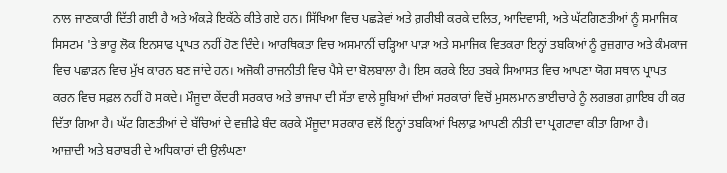ਨਾਲ ਜਾਣਕਾਰੀ ਦਿੱਤੀ ਗਈ ਹੈ ਅਤੇ ਅੰਕੜੇ ਇਕੱਠੇ ਕੀਤੇ ਗਏ ਹਨ। ਸਿੱਖਿਆ ਵਿਚ ਪਛੜੇਵਾਂ ਅਤੇ ਗ਼ਰੀਬੀ ਕਰਕੇ ਦਲਿਤ, ਆਦਿਵਾਸੀ, ਅਤੇ ਘੱਟਗਿਣਤੀਆਂ ਨੂੰ ਸਮਾਜਿਕ ਸਿਸਟਮ 'ਤੇ ਭਾਰੂ ਲੋਕ ਇਨਸਾਫ ਪ੍ਰਾਪਤ ਨਹੀਂ ਹੋਣ ਦਿੰਦੇ। ਆਰਥਿਕਤਾ ਵਿਚ ਅਸਮਾਨੀਂ ਚੜ੍ਹਿਆ ਪਾੜਾ ਅਤੇ ਸਮਾਜਿਕ ਵਿਤਕਰਾ ਇਨ੍ਹਾਂ ਤਬਕਿਆਂ ਨੂੰ ਰੁਜ਼ਗਾਰ ਅਤੇ ਕੰਮਕਾਜ ਵਿਚ ਪਛਾੜਨ ਵਿਚ ਮੁੱਖ ਕਾਰਨ ਬਣ ਜਾਂਦੇ ਹਨ। ਅਜੋਕੀ ਰਾਜਨੀਤੀ ਵਿਚ ਪੈਸੇ ਦਾ ਬੋਲਬਾਲਾ ਹੈ। ਇਸ ਕਰਕੇ ਇਹ ਤਬਕੇ ਸਿਆਸਤ ਵਿਚ ਆਪਣਾ ਯੋਗ ਸਥਾਨ ਪ੍ਰਾਪਤ ਕਰਨ ਵਿਚ ਸਫ਼ਲ ਨਹੀਂ ਹੋ ਸਕਦੇ। ਮੌਜੂਦਾ ਕੇਂਦਰੀ ਸਰਕਾਰ ਅਤੇ ਭਾਜਪਾ ਦੀ ਸੱਤਾ ਵਾਲੇ ਸੂਬਿਆਂ ਦੀਆਂ ਸਰਕਾਰਾਂ ਵਿਚੋਂ ਮੁਸਲਮਾਨ ਭਾਈਚਾਰੇ ਨੂੰ ਲਗਭਗ ਗ਼ਾਇਬ ਹੀ ਕਰ ਦਿੱਤਾ ਗਿਆ ਹੈ। ਘੱਟ ਗਿਣਤੀਆਂ ਦੇ ਬੱਚਿਆਂ ਦੇ ਵਜ਼ੀਫੇ ਬੰਦ ਕਰਕੇ ਮੌਜੂਦਾ ਸਰਕਾਰ ਵਲੋਂ ਇਨ੍ਹਾਂ ਤਬਕਿਆਂ ਖਿਲਾਫ਼ ਆਪਣੀ ਨੀਤੀ ਦਾ ਪ੍ਰਗਟਾਵਾ ਕੀਤਾ ਗਿਆ ਹੈ।
ਆਜ਼ਾਦੀ ਅਤੇ ਬਰਾਬਰੀ ਦੇ ਅਧਿਕਾਰਾਂ ਦੀ ਉਲੰਘਣਾ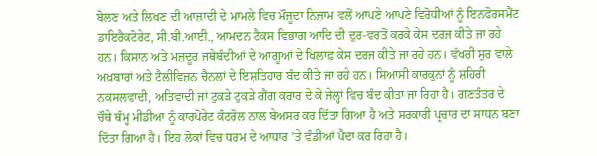ਬੋਲਣ ਅਤੇ ਲਿਖਣ ਦੀ ਆਜ਼ਾਦੀ ਦੇ ਮਾਮਲੇ ਵਿਚ ਮੌਜੂਦਾ ਨਿਜ਼ਾਮ ਵਲੋਂ ਆਪਣੇ ਆਪਣੇ ਵਿਰੋਧੀਆਂ ਨੂੰ ਇਨਫੋਰਸਮੈਂਟ ਡਾਇਰੈਕਟੋਰੇਟ, ਸੀ.ਬੀ.ਆਈ., ਆਮਦਨ ਟੈਕਸ ਵਿਭਾਗ ਆਦਿ ਦੀ ਦੁਰ-ਵਰਤੋਂ ਕਰਕੇ ਕੇਸ ਦਰਜ ਕੀਤੇ ਜਾ ਰਹੇ ਹਨ। ਕਿਸਾਨ ਅਤੇ ਮਜ਼ਦੂਰ ਜਥੇਬੰਦੀਆਂ ਦੇ ਆਗੂਆਂ ਦੇ ਖਿਲਾਫ਼ ਕੇਸ ਦਰਜ ਕੀਤੇ ਜਾ ਰਹੇ ਹਨ। ਵੱਖਰੀ ਸੁਰ ਵਾਲੇ ਅਖ਼ਬਾਰਾਂ ਅਤੇ ਟੈਲੀਵਿਜ਼ਨ ਚੈਨਲਾਂ ਦੇ ਇਸ਼ਤਿਹਾਰ ਬੰਦ ਕੀਤੇ ਜਾ ਰਹੇ ਹਨ। ਸਿਆਸੀ ਕਾਰਕੁਨਾਂ ਨੂੰ ਸ਼ਹਿਰੀ ਨਕਸਲਵਾਦੀ, ਅਤਿਵਾਦੀ ਜਾਂ ਟੁਕੜੇ ਟੁਕੜੇ ਗੈਂਗ ਕਰਾਰ ਦੇ ਕੇ ਜੇਲ੍ਹਾਂ ਵਿਚ ਬੰਦ ਕੀਤਾ ਜਾ ਰਿਹਾ ਹੈ। ਗਣਤੰਤਰ ਦੇ ਚੌਥੇ ਥੰਮ੍ਹ ਮੀਡੀਆ ਨੂੰ ਕਾਰਪੋਰੇਟ ਕੰਟਰੋਲ ਨਾਲ ਬੇਅਸਰ ਕਰ ਦਿੱਤਾ ਗਿਆ ਹੈ ਅਤੇ ਸਰਕਾਰੀ ਪ੍ਰਚਾਰ ਦਾ ਸਾਧਨ ਬਣਾ ਦਿੱਤਾ ਗਿਆ ਹੈ। ਇਹ ਲੋਕਾਂ ਵਿਚ ਧਰਮ ਦੇ ਆਧਾਰ 'ਤੇ ਵੰਡੀਆਂ ਪੈਦਾ ਕਰ ਰਿਹਾ ਹੈ।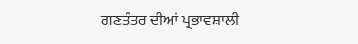ਗਣਤੰਤਰ ਦੀਆਂ ਪ੍ਰਭਾਵਸ਼ਾਲੀ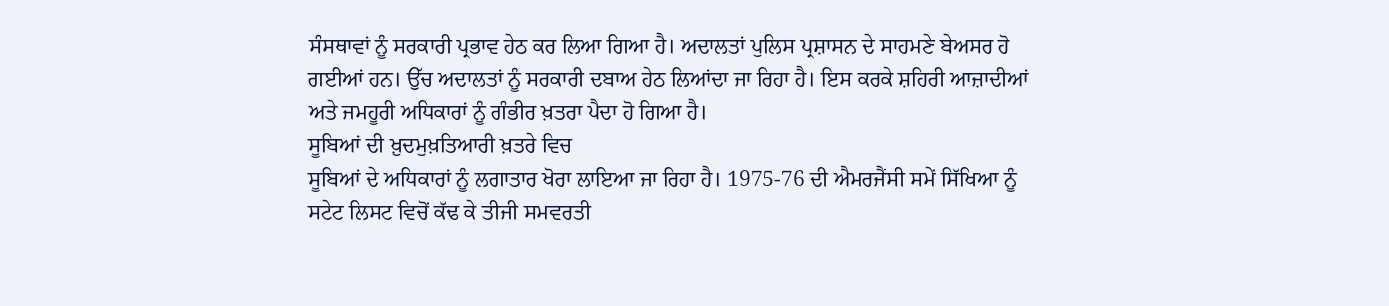ਸੰਸਥਾਵਾਂ ਨੂੰ ਸਰਕਾਰੀ ਪ੍ਰਭਾਵ ਹੇਠ ਕਰ ਲਿਆ ਗਿਆ ਹੈ। ਅਦਾਲਤਾਂ ਪੁਲਿਸ ਪ੍ਰਸ਼ਾਸਨ ਦੇ ਸਾਹਮਣੇ ਬੇਅਸਰ ਹੋ ਗਈਆਂ ਹਨ। ਉੱਚ ਅਦਾਲਤਾਂ ਨੂੰ ਸਰਕਾਰੀ ਦਬਾਅ ਹੇਠ ਲਿਆਂਦਾ ਜਾ ਰਿਹਾ ਹੈ। ਇਸ ਕਰਕੇ ਸ਼ਹਿਰੀ ਆਜ਼ਾਦੀਆਂ ਅਤੇ ਜਮਹੂਰੀ ਅਧਿਕਾਰਾਂ ਨੂੰ ਗੰਭੀਰ ਖ਼ਤਰਾ ਪੈਦਾ ਹੋ ਗਿਆ ਹੈ।
ਸੂਬਿਆਂ ਦੀ ਖ਼ੁਦਮੁਖ਼ਤਿਆਰੀ ਖ਼ਤਰੇ ਵਿਚ
ਸੂਬਿਆਂ ਦੇ ਅਧਿਕਾਰਾਂ ਨੂੰ ਲਗਾਤਾਰ ਖੋਰਾ ਲਾਇਆ ਜਾ ਰਿਹਾ ਹੈ। 1975-76 ਦੀ ਐਮਰਜੈਂਸੀ ਸਮੇਂ ਸਿੱਖਿਆ ਨੂੰ ਸਟੇਟ ਲਿਸਟ ਵਿਚੋਂ ਕੱਢ ਕੇ ਤੀਜੀ ਸਮਵਰਤੀ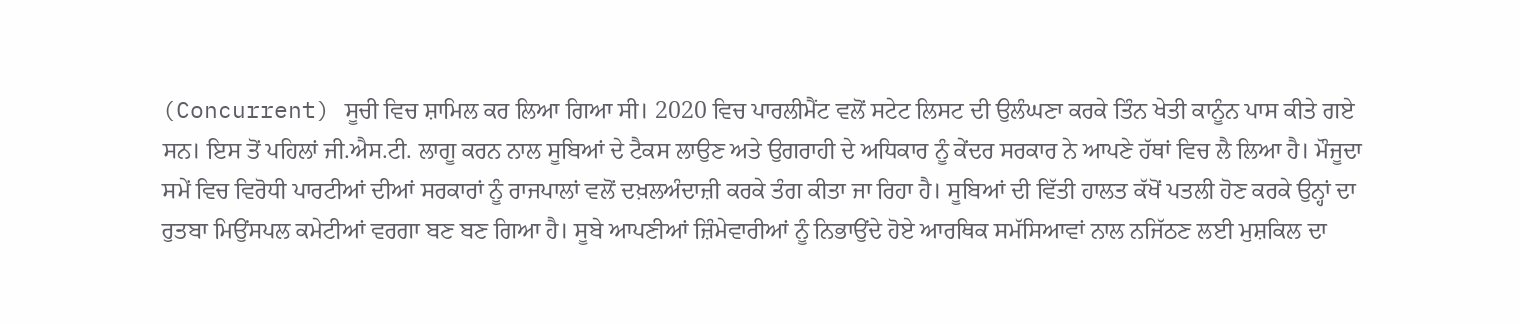(Concurrent) ਸੂਚੀ ਵਿਚ ਸ਼ਾਮਿਲ ਕਰ ਲਿਆ ਗਿਆ ਸੀ। 2020 ਵਿਚ ਪਾਰਲੀਮੈਂਟ ਵਲੋਂ ਸਟੇਟ ਲਿਸਟ ਦੀ ਉਲੰਘਣਾ ਕਰਕੇ ਤਿੰਨ ਖੇਤੀ ਕਾਨੂੰਨ ਪਾਸ ਕੀਤੇ ਗਏ ਸਨ। ਇਸ ਤੋਂ ਪਹਿਲਾਂ ਜੀ.ਐਸ.ਟੀ. ਲਾਗੂ ਕਰਨ ਨਾਲ ਸੂਬਿਆਂ ਦੇ ਟੈਕਸ ਲਾਉਣ ਅਤੇ ਉਗਰਾਹੀ ਦੇ ਅਧਿਕਾਰ ਨੂੰ ਕੇਂਦਰ ਸਰਕਾਰ ਨੇ ਆਪਣੇ ਹੱਥਾਂ ਵਿਚ ਲੈ ਲਿਆ ਹੈ। ਮੌਜੂਦਾ ਸਮੇਂ ਵਿਚ ਵਿਰੋਧੀ ਪਾਰਟੀਆਂ ਦੀਆਂ ਸਰਕਾਰਾਂ ਨੂੰ ਰਾਜਪਾਲਾਂ ਵਲੋਂ ਦਖ਼ਲਅੰਦਾਜ਼ੀ ਕਰਕੇ ਤੰਗ ਕੀਤਾ ਜਾ ਰਿਹਾ ਹੈ। ਸੂਬਿਆਂ ਦੀ ਵਿੱਤੀ ਹਾਲਤ ਕੱਖੋਂ ਪਤਲੀ ਹੋਣ ਕਰਕੇ ਉਨ੍ਹਾਂ ਦਾ ਰੁਤਬਾ ਮਿਉਂਸਪਲ ਕਮੇਟੀਆਂ ਵਰਗਾ ਬਣ ਬਣ ਗਿਆ ਹੈ। ਸੂਬੇ ਆਪਣੀਆਂ ਜ਼ਿੰਮੇਵਾਰੀਆਂ ਨੂੰ ਨਿਭਾਉਂਦੇ ਹੋਏ ਆਰਥਿਕ ਸਮੱਸਿਆਵਾਂ ਨਾਲ ਨਜਿੱਠਣ ਲਈ ਮੁਸ਼ਕਿਲ ਦਾ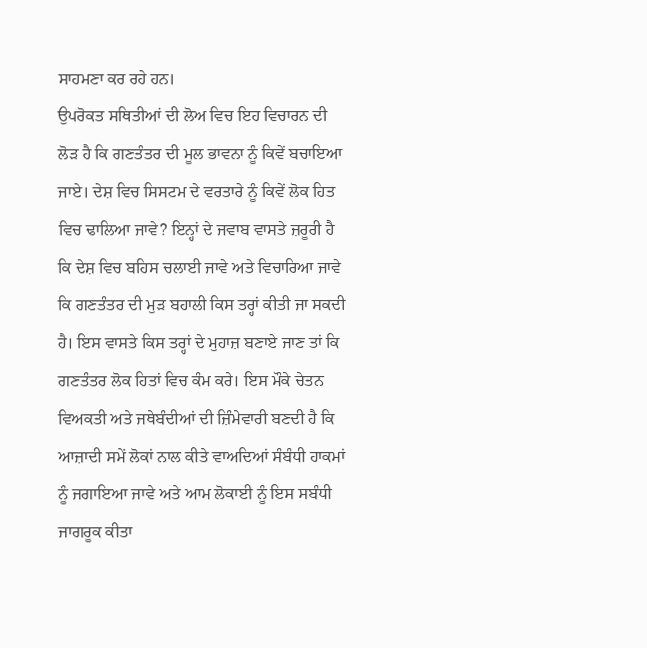ਸਾਹਮਣਾ ਕਰ ਰਹੇ ਹਨ।
ਉਪਰੋਕਤ ਸਥਿਤੀਆਂ ਦੀ ਲੋਅ ਵਿਚ ਇਹ ਵਿਚਾਰਨ ਦੀ ਲੋੜ ਹੈ ਕਿ ਗਣਤੰਤਰ ਦੀ ਮੂਲ ਭਾਵਨਾ ਨੂੰ ਕਿਵੇਂ ਬਚਾਇਆ ਜਾਏ। ਦੇਸ਼ ਵਿਚ ਸਿਸਟਮ ਦੇ ਵਰਤਾਰੇ ਨੂੰ ਕਿਵੇਂ ਲੋਕ ਹਿਤ ਵਿਚ ਢਾਲਿਆ ਜਾਵੇ? ਇਨ੍ਹਾਂ ਦੇ ਜਵਾਬ ਵਾਸਤੇ ਜ਼ਰੂਰੀ ਹੈ ਕਿ ਦੇਸ਼ ਵਿਚ ਬਹਿਸ ਚਲਾਈ ਜਾਵੇ ਅਤੇ ਵਿਚਾਰਿਆ ਜਾਵੇ ਕਿ ਗਣਤੰਤਰ ਦੀ ਮੁੜ ਬਹਾਲੀ ਕਿਸ ਤਰ੍ਹਾਂ ਕੀਤੀ ਜਾ ਸਕਦੀ ਹੈ। ਇਸ ਵਾਸਤੇ ਕਿਸ ਤਰ੍ਹਾਂ ਦੇ ਮੁਹਾਜ਼ ਬਣਾਏ ਜਾਣ ਤਾਂ ਕਿ ਗਣਤੰਤਰ ਲੋਕ ਹਿਤਾਂ ਵਿਚ ਕੰਮ ਕਰੇ। ਇਸ ਮੌਕੇ ਚੇਤਨ ਵਿਅਕਤੀ ਅਤੇ ਜਥੇਬੰਦੀਆਂ ਦੀ ਜ਼ਿੰਮੇਵਾਰੀ ਬਣਦੀ ਹੈ ਕਿ ਆਜ਼ਾਦੀ ਸਮੇਂ ਲੋਕਾਂ ਨਾਲ ਕੀਤੇ ਵਾਅਦਿਆਂ ਸੰਬੰਧੀ ਹਾਕਮਾਂ ਨੂੰ ਜਗਾਇਆ ਜਾਵੇ ਅਤੇ ਆਮ ਲੋਕਾਈ ਨੂੰ ਇਸ ਸਬੰਧੀ ਜਾਗਰੂਕ ਕੀਤਾ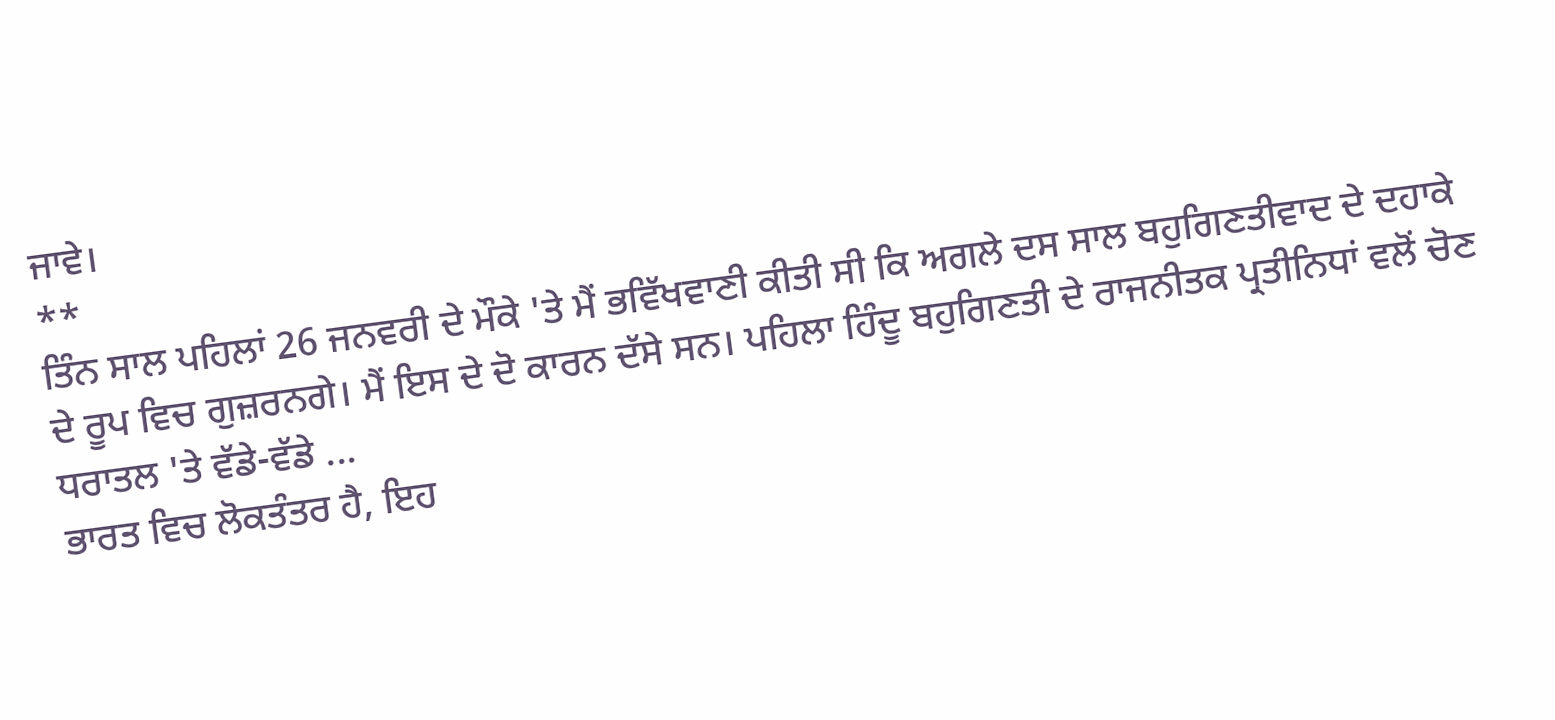ਜਾਵੇ।
**
ਤਿੰਨ ਸਾਲ ਪਹਿਲਾਂ 26 ਜਨਵਰੀ ਦੇ ਮੌਕੇ 'ਤੇ ਮੈਂ ਭਵਿੱਖਵਾਣੀ ਕੀਤੀ ਸੀ ਕਿ ਅਗਲੇ ਦਸ ਸਾਲ ਬਹੁਗਿਣਤੀਵਾਦ ਦੇ ਦਹਾਕੇ ਦੇ ਰੂਪ ਵਿਚ ਗੁਜ਼ਰਨਗੇ। ਮੈਂ ਇਸ ਦੇ ਦੋ ਕਾਰਨ ਦੱਸੇ ਸਨ। ਪਹਿਲਾ ਹਿੰਦੂ ਬਹੁਗਿਣਤੀ ਦੇ ਰਾਜਨੀਤਕ ਪ੍ਰਤੀਨਿਧਾਂ ਵਲੋਂ ਚੋਣ ਧਰਾਤਲ 'ਤੇ ਵੱਡੇ-ਵੱਡੇ ...
ਭਾਰਤ ਵਿਚ ਲੋਕਤੰਤਰ ਹੈ, ਇਹ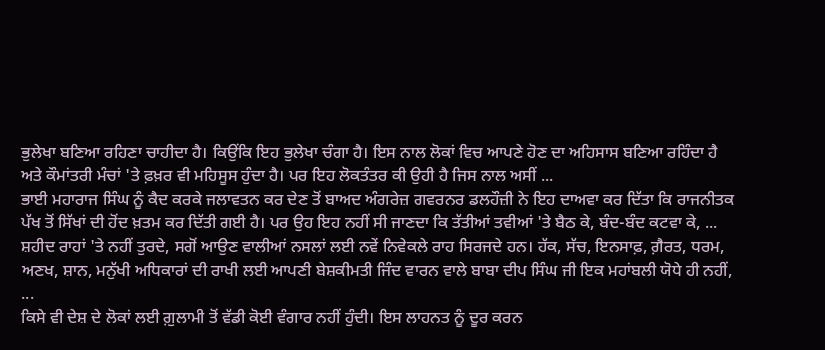ਭੁਲੇਖਾ ਬਣਿਆ ਰਹਿਣਾ ਚਾਹੀਦਾ ਹੈ। ਕਿਉਂਕਿ ਇਹ ਭੁਲੇਖਾ ਚੰਗਾ ਹੈ। ਇਸ ਨਾਲ ਲੋਕਾਂ ਵਿਚ ਆਪਣੇ ਹੋਣ ਦਾ ਅਹਿਸਾਸ ਬਣਿਆ ਰਹਿੰਦਾ ਹੈ ਅਤੇ ਕੌਮਾਂਤਰੀ ਮੰਚਾਂ 'ਤੇ ਫ਼ਖ਼ਰ ਵੀ ਮਹਿਸੂਸ ਹੁੰਦਾ ਹੈ। ਪਰ ਇਹ ਲੋਕਤੰਤਰ ਕੀ ਉਹੀ ਹੈ ਜਿਸ ਨਾਲ ਅਸੀਂ ...
ਭਾਈ ਮਹਾਰਾਜ ਸਿੰਘ ਨੂੰ ਕੈਦ ਕਰਕੇ ਜਲਾਵਤਨ ਕਰ ਦੇਣ ਤੋਂ ਬਾਅਦ ਅੰਗਰੇਜ਼ ਗਵਰਨਰ ਡਲਹੌਜ਼ੀ ਨੇ ਇਹ ਦਾਅਵਾ ਕਰ ਦਿੱਤਾ ਕਿ ਰਾਜਨੀਤਕ ਪੱਖ ਤੋਂ ਸਿੱਖਾਂ ਦੀ ਹੋਂਦ ਖ਼ਤਮ ਕਰ ਦਿੱਤੀ ਗਈ ਹੈ। ਪਰ ਉਹ ਇਹ ਨਹੀਂ ਸੀ ਜਾਣਦਾ ਕਿ ਤੱਤੀਆਂ ਤਵੀਆਂ 'ਤੇ ਬੈਠ ਕੇ, ਬੰਦ-ਬੰਦ ਕਟਵਾ ਕੇ, ...
ਸ਼ਹੀਦ ਰਾਹਾਂ 'ਤੇ ਨਹੀਂ ਤੁਰਦੇ, ਸਗੋਂ ਆਉਣ ਵਾਲੀਆਂ ਨਸਲਾਂ ਲਈ ਨਵੇਂ ਨਿਵੇਕਲੇ ਰਾਹ ਸਿਰਜਦੇ ਹਨ। ਹੱਕ, ਸੱਚ, ਇਨਸਾਫ਼, ਗ਼ੈਰਤ, ਧਰਮ, ਅਣਖ, ਸ਼ਾਨ, ਮਨੁੱਖੀ ਅਧਿਕਾਰਾਂ ਦੀ ਰਾਖੀ ਲਈ ਆਪਣੀ ਬੇਸ਼ਕੀਮਤੀ ਜਿੰਦ ਵਾਰਨ ਵਾਲੇ ਬਾਬਾ ਦੀਪ ਸਿੰਘ ਜੀ ਇਕ ਮਹਾਂਬਲੀ ਯੋਧੇ ਹੀ ਨਹੀਂ, ...
ਕਿਸੇ ਵੀ ਦੇਸ਼ ਦੇ ਲੋਕਾਂ ਲਈ ਗ਼ੁਲਾਮੀ ਤੋਂ ਵੱਡੀ ਕੋਈ ਵੰਗਾਰ ਨਹੀਂ ਹੁੰਦੀ। ਇਸ ਲਾਹਨਤ ਨੂੰ ਦੂਰ ਕਰਨ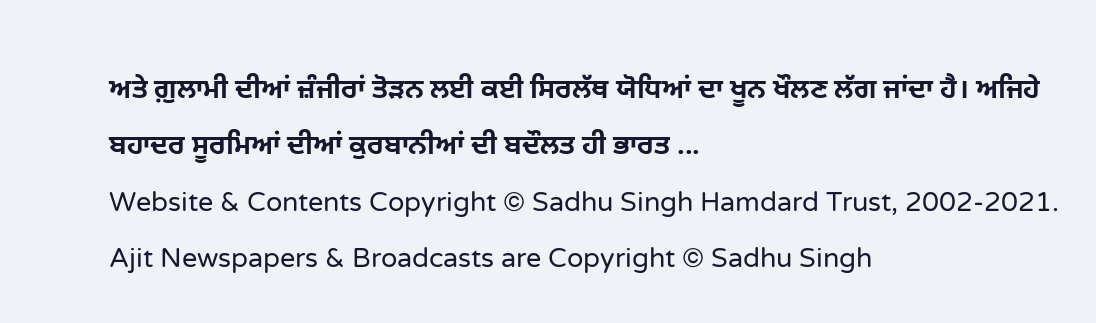ਅਤੇ ਗ਼ੁਲਾਮੀ ਦੀਆਂ ਜ਼ੰਜੀਰਾਂ ਤੋੜਨ ਲਈ ਕਈ ਸਿਰਲੱਥ ਯੋਧਿਆਂ ਦਾ ਖੂਨ ਖੌਲਣ ਲੱਗ ਜਾਂਦਾ ਹੈ। ਅਜਿਹੇ ਬਹਾਦਰ ਸੂਰਮਿਆਂ ਦੀਆਂ ਕੁਰਬਾਨੀਆਂ ਦੀ ਬਦੌਲਤ ਹੀ ਭਾਰਤ ...
Website & Contents Copyright © Sadhu Singh Hamdard Trust, 2002-2021.
Ajit Newspapers & Broadcasts are Copyright © Sadhu Singh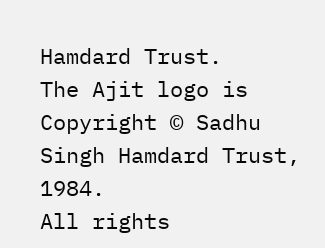Hamdard Trust.
The Ajit logo is Copyright © Sadhu Singh Hamdard Trust, 1984.
All rights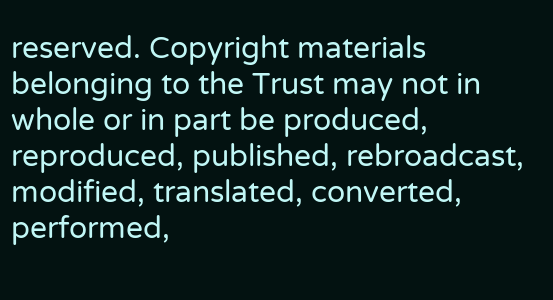reserved. Copyright materials belonging to the Trust may not in whole or in part be produced, reproduced, published, rebroadcast, modified, translated, converted, performed,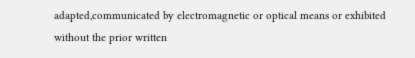adapted,communicated by electromagnetic or optical means or exhibited without the prior written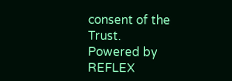consent of the Trust.
Powered by REFLEX